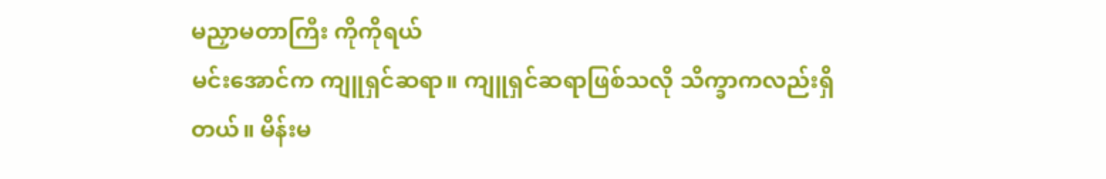မညှာမတာကြီး ကိုကိုရယ်
မင်းအောင်က ကျူရှင်ဆရာ။ ကျူရှင်ဆရာဖြစ်သလို သိက္ခာကလည်းရှိတယ်။ မိန်းမ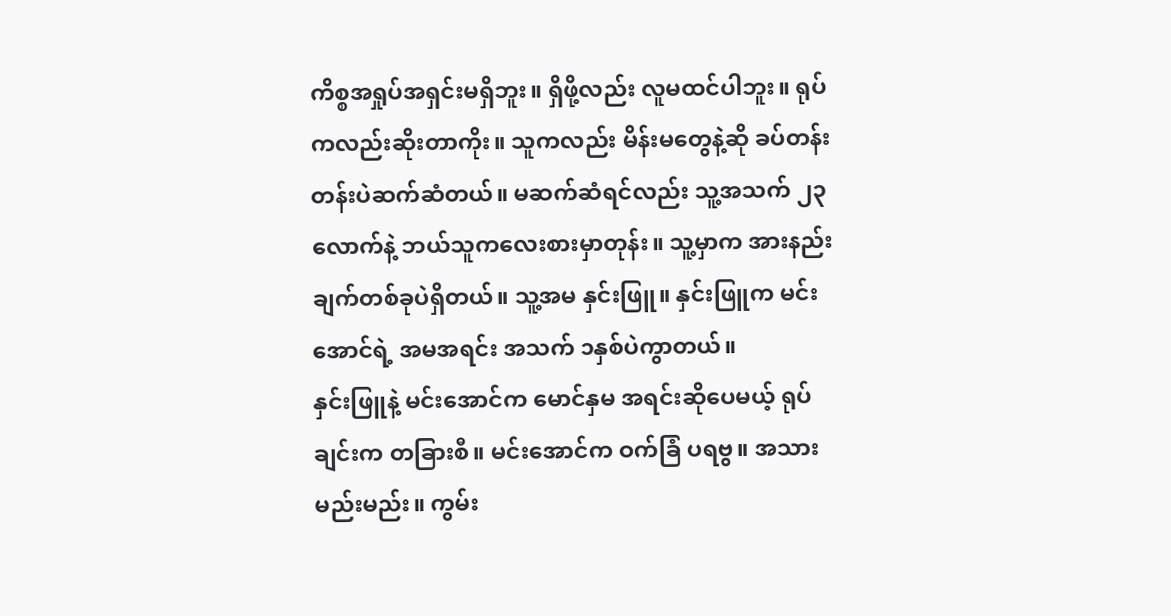ကိစ္စအရှုပ်အရှင်းမရှိဘူး။ ရှိဖို့လည်း လူမထင်ပါဘူး။ ရုပ်ကလည်းဆိုးတာကိုး။ သူကလည်း မိန်းမတွေနဲ့ဆို ခပ်တန်းတန်းပဲဆက်ဆံတယ်။ မဆက်ဆံရင်လည်း သူ့အသက် ၂၃လောက်နဲ့ ဘယ်သူကလေးစားမှာတုန်း။ သူ့မှာက အားနည်းချက်တစ်ခုပဲရှိတယ်။ သူ့အမ နှင်းဖြူ။ နှင်းဖြူက မင်းအောင်ရဲ့ အမအရင်း အသက် ၁နှစ်ပဲကွာတယ်။
နှင်းဖြူနဲ့ မင်းအောင်က မောင်နှမ အရင်းဆိုပေမယ့် ရုပ်ချင်းက တခြားစီ။ မင်းအောင်က ဝက်ခြံ ပရဗွ။ အသားမည်းမည်း။ ကွမ်း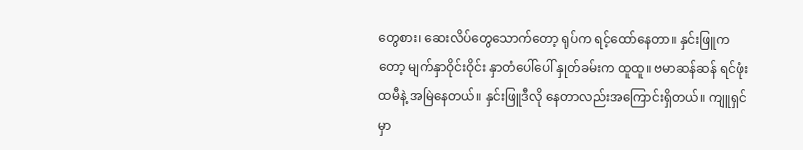တွေစား၊ ဆေးလိပ်တွေသောက်တော့ ရုပ်က ရင့်ထော်နေတာ။ နှင်းဖြူကတော့ မျက်နှာဝိုင်းဝိုင်း နှာတံပေါ်ပေါ် နှုတ်ခမ်းက ထူထူ။ ဗမာဆန်ဆန် ရင်ဖုံးထမီနဲ့ အမြဲနေတယ်။ နှင်းဖြူဒီလို နေတာလည်းအကြောင်းရှိတယ်။ ကျူရှင်မှာ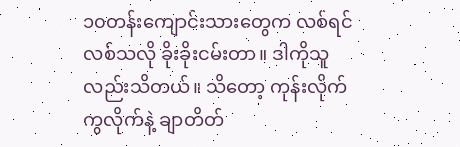၁၀တန်းကျောင်းသားတွေက လစ်ရင်လစ်သလို ခိုးခိုးငမ်းတာ။ ဒါကိုသူလည်းသိတယ်။ သိတော့ ကုန်းလိုက်ကွလိုက်နဲ့ ချာတိတ်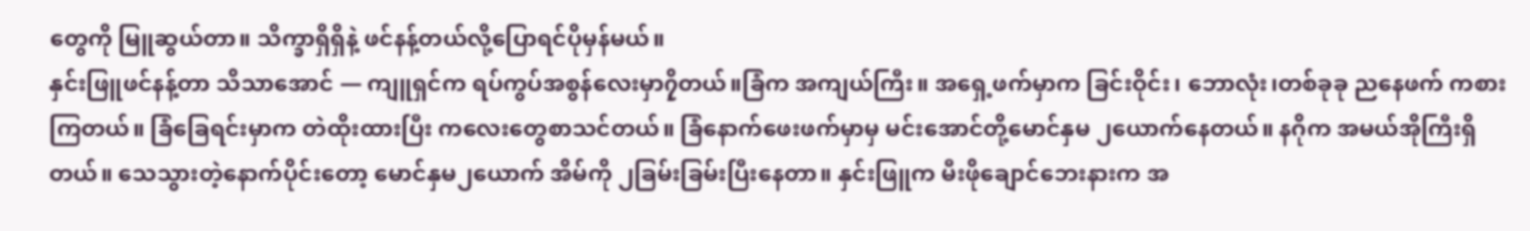တွေကို မြူဆွယ်တာ။ သိက္ခာရှိရှိနဲ့ ဖင်နန့်တယ်လို့ပြောရင်ပိုမှန်မယ်။
နှင်းဖြူဖင်နန့်တာ သိသာအောင် — ကျူရှင်က ရပ်ကွပ်အစွန်လေးမှာ၇ှိတယ်။ခြံက အကျယ်ကြီး။ အရှေ့ဖက်မှာက ခြင်းဝိုင်း၊ ဘောလုံး၊တစ်ခုခု ညနေဖက် ကစားကြတယ်။ ခြံခြေရင်းမှာက တဲထိုးထားပြီး ကလေးတွေစာသင်တယ်။ ခြံနောက်ဖေးဖက်မှာမှ မင်းအောင်တို့မောင်နှမ ၂ယောက်နေတယ်။ နဂိုက အမယ်အိုကြီးရှိတယ်။ သေသွားတဲ့နောက်ပိုင်းတော့ မောင်နှမ၂ယောက် အိမ်ကို ၂ခြမ်းခြမ်းပြီးနေတာ။ နှင်းဖြူက မီးဖိုချောင်ဘေးနားက အ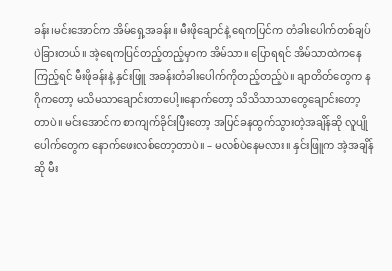ခန်း၊မင်းအောင်က အိမ်ရှေ့အခန်း။ မီးဖိုချောင်နဲ့ ရေကပြင်က တံခါးပေါက်တစ်ချပ်ပဲခြားတယ်။ အဲ့ရေကပြင်တည့်တည့်မှာက အိမ်သာ။ ပြောရရင် အိမ်သာထဲကနေကြည့်ရင် မီးဖိုခန်းနဲ့ နှင်းဖြူ အခန်းတံခါးပေါက်ကိုတည့်တည့်ပဲ။ ချာတိတ်တွေက နဂိုကတော့ မသိမသာချောင်းတာပေါ့။နောက်တော့ သိသိသာသာတွေချောင်းတော့တာပဲ။ မင်းအောင်က စာကျက်ခိုင်းပြီးတော့ အပြင်ခနထွက်သွားတဲ့အချိန်ဆို လူပျိုပေါက်တွေက နောက်ဖေးလစ်တော့တာပဲ။ – မလစ်ပဲနေမလား။ နှင်းဖြူက အဲ့အချိန်ဆို မီး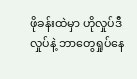ဖိုခန်းထဲမှာ ဟိုလှုပ်ဒီလှုပ်နဲ့ ဘာတွေရှုပ်နေ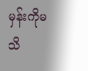မှန်းကိုမသိ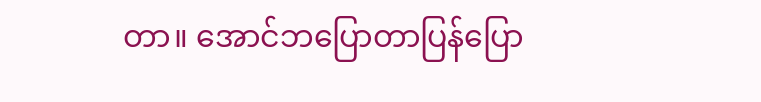တာ။ အောင်ဘပြောတာပြန်ပြော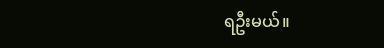ရဦးမယ်။